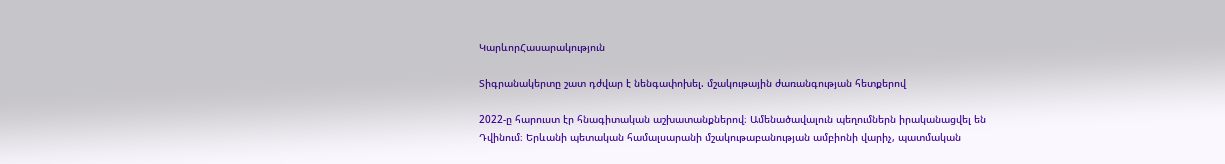ԿարևորՀասարակություն

Տիգրանակերտը շատ դժվար է նենգափոխել. մշակութային ժառանգության հետքերով

2022-ը հարուստ էր հնագիտական աշխատանքներով։ Ամենածավալուն պեղումներն իրականացվել են Դվինում։ Երևանի պետական համալսարանի մշակութաբանության ամբիոնի վարիչ, պատմական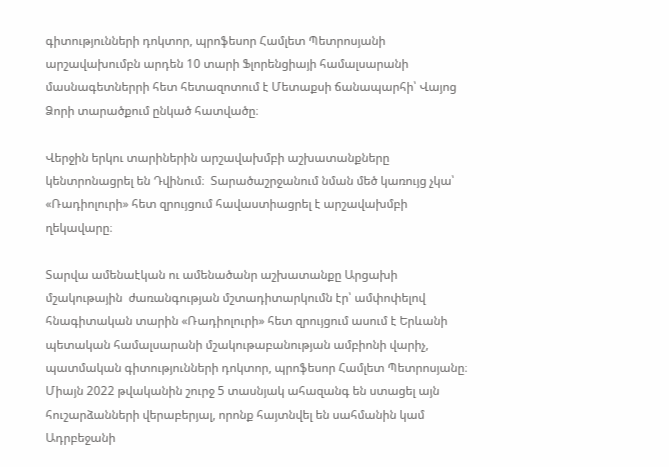գիտությունների դոկտոր, պրոֆեսոր Համլետ Պետրոսյանի արշավախումբն արդեն 10 տարի Ֆլորենցիայի համալսարանի մասնագետներրի հետ հետազոտում է Մետաքսի ճանապարհի՝ Վայոց Ձորի տարածքում ընկած հատվածը։

Վերջին երկու տարիներին արշավախմբի աշխատանքները կենտրոնացրել են Դվինում։  Տարածաշրջանում նման մեծ կառույց չկա՝ «Ռադիոլուրի» հետ զրույցում հավաստիացրել է արշավախմբի ղեկավարը։

Տարվա ամենաէկան ու ամենածանր աշխատանքը Արցախի մշակութային  ժառանգության մշտադիտարկումն էր՝ ամփոփելով հնագիտական տարին «Ռադիոլուրի» հետ զրույցում ասում է Երևանի պետական համալսարանի մշակութաբանության ամբիոնի վարիչ, պատմական գիտությունների դոկտոր, պրոֆեսոր Համլետ Պետրոսյանը։ Միայն 2022 թվականին շուրջ 5 տասնյակ ահազանգ են ստացել այն հուշարձանների վերաբերյալ, որոնք հայտնվել են սահմանին կամ Ադրբեջանի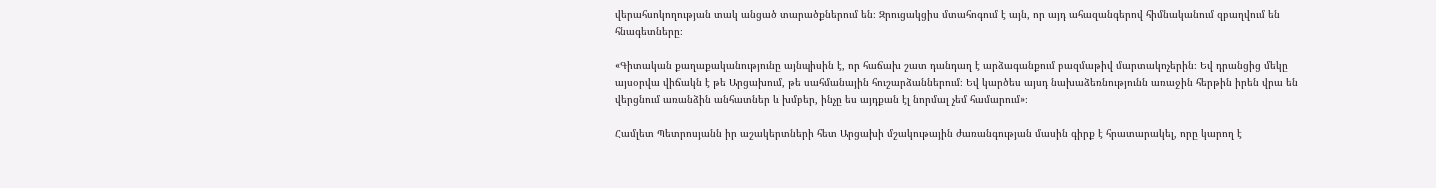վերահսոկողության տակ անցած տարածքներում են։ Զրուցակցիս մտահոգում է այն, որ այդ ահազանգերով հիմնականում զբաղվում են հնագետները։

«Գիտական քաղաքականությունը այնպիսին է, որ հաճախ շատ դանդաղ է արձագանքում բազմաթիվ մարտակոչերին։ Եվ դրանցից մեկը այսօրվա վիճակն է թե Արցախում, թե սահմանային հուշարձաններում։ Եվ կարծես այսդ նախաձեռնությունն առաջին հերթին իրեն վրա են վերցնում առանձին անհատներ և խմբեր, ինչը ես այդքան էլ նորմալ չեմ համարում»։

Համլետ Պետրոսյանն իր աշակերտների հետ Արցախի մշակութային ժառանգության մասին գիրք է հրատարակել, որը կարող է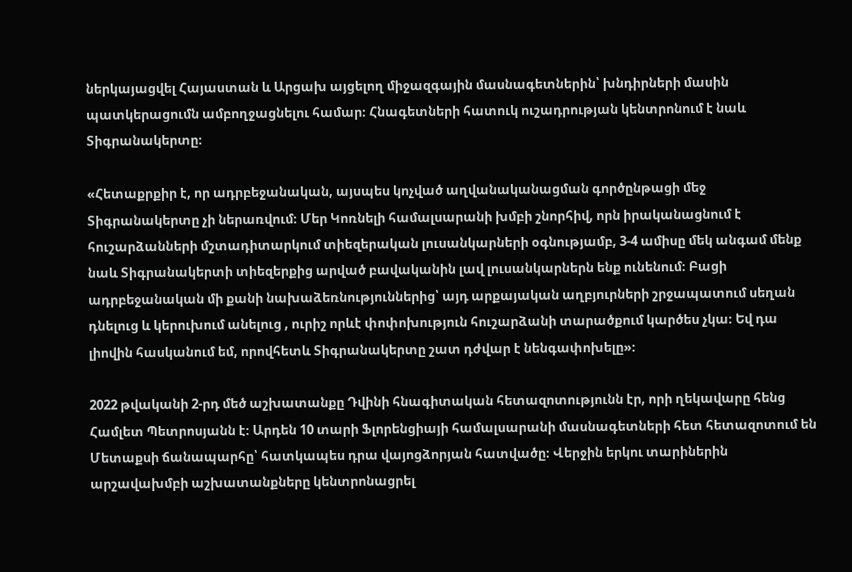ներկայացվել Հայաստան և Արցախ այցելող միջազգային մասնագետներին՝ խնդիրների մասին պատկերացումն ամբողջացնելու համար։ Հնագետների հատուկ ուշադրության կենտրոնում է նաև Տիգրանակերտը։

«Հետաքրքիր է, որ ադրբեջանական, այսպես կոչված աղվանականացման գործընթացի մեջ Տիգրանակերտը չի ներառվում։ Մեր Կոռնելի համալսարանի խմբի շնորհիվ, որն իրականացնում է հուշարձանների մշտադիտարկում տիեզերական լուսանկարների օգնությամբ, 3-4 ամիսը մեկ անգամ մենք նաև Տիգրանակերտի տիեզերքից արված բավականին լավ լուսանկարներն ենք ունենում։ Բացի ադրբեջանական մի քանի նախաձեռնություններից՝ այդ արքայական աղբյուրների շրջապատում սեղան դնելուց և կերուխում անելուց , ուրիշ որևէ փոփոխություն հուշարձանի տարածքում կարծես չկա։ Եվ դա լիովին հասկանում եմ, որովհետև Տիգրանակերտը շատ դժվար է նենգափոխելը»։

2022 թվականի 2-րդ մեծ աշխատանքը Դվինի հնագիտական հետազոտությունն էր, որի ղեկավարը հենց Համլետ Պետրոսյանն է։ Արդեն 10 տարի Ֆլորենցիայի համալսարանի մասնագետների հետ հետազոտում են Մետաքսի ճանապարհը՝ հատկապես դրա վայոցձորյան հատվածը։ Վերջին երկու տարիներին արշավախմբի աշխատանքները կենտրոնացրել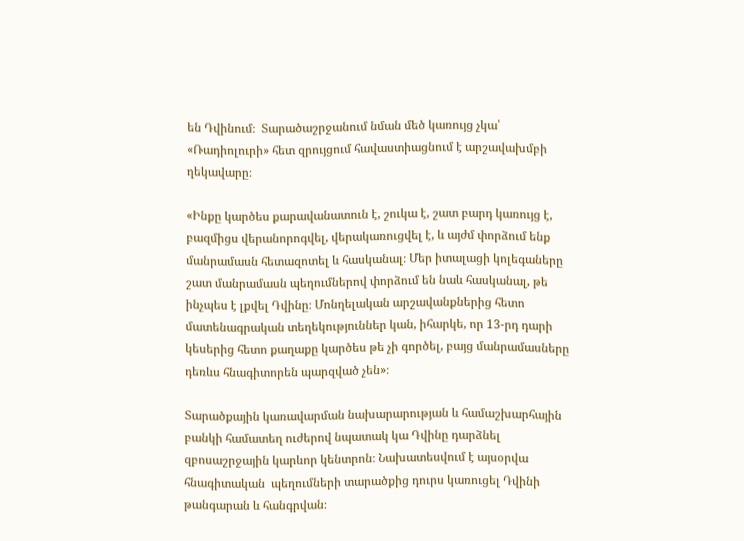են Դվինում։  Տարածաշրջանում նման մեծ կառույց չկա՝ «Ռադիոլուրի» հետ զրույցում հավաստիացնում է արշավախմբի ղեկավարը։

«Ինքը կարծես քարավանատուն է, շուկա է, շատ բարդ կառույց է, բազմիցս վերանորոգվել, վերակառուցվել է, և այժմ փորձում ենք մանրամասն հետազոտել և հասկանալ։ Մեր իտալացի կոլեգաները շատ մանրամասն պեղումներով փորձում են նաև հասկանալ, թե ինչպես է լքվել Դվինը։ Մոնղելական արշավանքներից հետո մատենագրական տեղեկություններ կան, իհարկե, որ 13-րդ դարի կեսերից հետո քաղաքը կարծես թե չի գործել, բայց մանրամասները դեռևս հնագիտորեն պարզված չեն»։

Տարածքային կառավարման նախարարության և համաշխարհային բանկի համատեղ ուժերով նպատակ կա Դվինը դարձնել զբոսաշրջային կարևոր կենտրոն։ Նախատեսվում է այսօրվա հնագիտական  պեղումների տարածքից դուրս կառուցել Դվինի թանգարան և հանգրվան։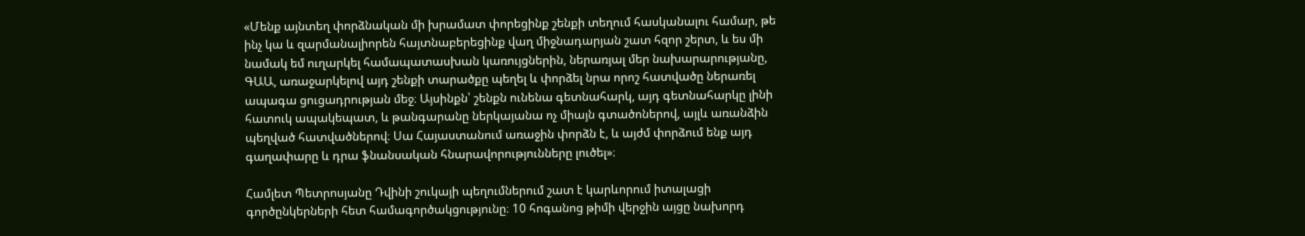«Մենք այնտեղ փորձնական մի խրամատ փորեցինք շենքի տեղում հասկանալու համար, թե ինչ կա և զարմանալիորեն հայտնաբերեցինք վաղ միջնադարյան շատ հզոր շերտ, և ես մի նամակ եմ ուղարկել համապատասխան կառույցներին, ներառյալ մեր նախարարությանը, ԳԱԱ, առաջարկելով այդ շենքի տարածքը պեղել և փորձել նրա որոշ հատվածը ներառել ապագա ցուցադրության մեջ։ Այսինքն՝ շենքն ունենա գետնահարկ, այդ գետնահարկը լինի հատուկ ապակեպատ, և թանգարանը ներկայանա ոչ միայն գտածոներով, այլև առանձին պեղված հատվածներով։ Սա Հայաստանում առաջին փորձն է, և այժմ փորձում ենք այդ գաղափարը և դրա ֆնանսական հնարավորությունները լուծել»։

Համլետ Պետրոսյանը Դվինի շուկայի պեղումներում շատ է կարևորում իտալացի գործընկերների հետ համագործակցությունը։ 10 հոգանոց թիմի վերջին այցը նախորդ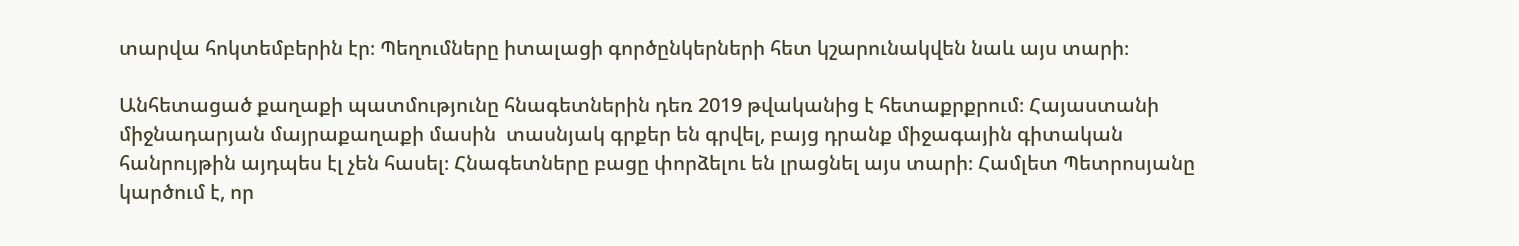տարվա հոկտեմբերին էր։ Պեղումները իտալացի գործընկերների հետ կշարունակվեն նաև այս տարի։

Անհետացած քաղաքի պատմությունը հնագետներին դեռ 2019 թվականից է հետաքրքրում։ Հայաստանի միջնադարյան մայրաքաղաքի մասին  տասնյակ գրքեր են գրվել, բայց դրանք միջագային գիտական հանրույթին այդպես էլ չեն հասել։ Հնագետները բացը փորձելու են լրացնել այս տարի։ Համլետ Պետրոսյանը կարծում է, որ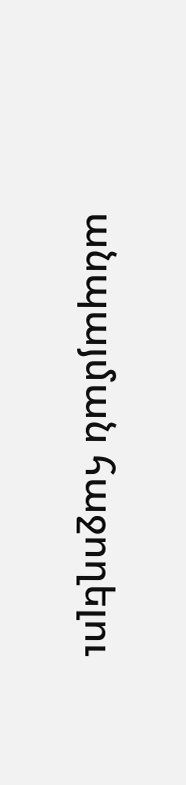անպայման հաջողելու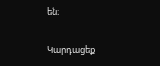են։

Կարդացեք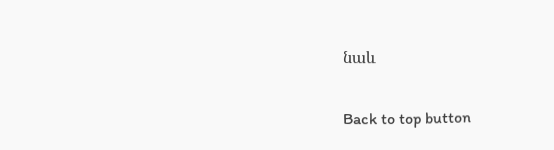նաև

Back to top button